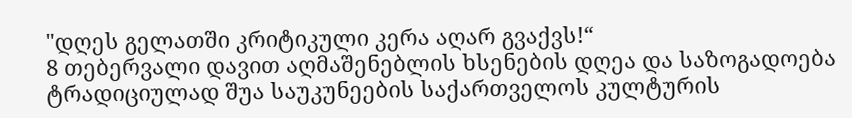"დღეს გელათში კრიტიკული კერა აღარ გვაქვს!“
8 თებერვალი დავით აღმაშენებლის ხსენების დღეა და საზოგადოება ტრადიციულად შუა საუკუნეების საქართველოს კულტურის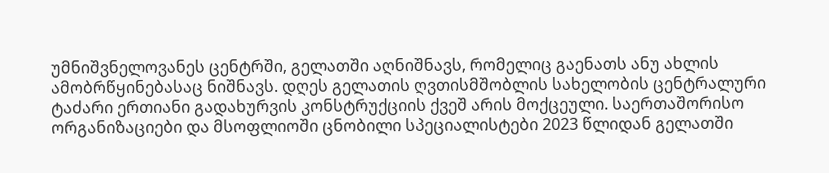უმნიშვნელოვანეს ცენტრში, გელათში აღნიშნავს, რომელიც გაენათს ანუ ახლის ამობრწყინებასაც ნიშნავს. დღეს გელათის ღვთისმშობლის სახელობის ცენტრალური ტაძარი ერთიანი გადახურვის კონსტრუქციის ქვეშ არის მოქცეული. საერთაშორისო ორგანიზაციები და მსოფლიოში ცნობილი სპეციალისტები 2023 წლიდან გელათში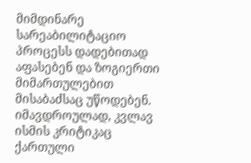მიმდინარე სარეაბილიტაციო პროცესს დადებითად აფასებენ და ზოგიერთი მიმართულებით მისაბაძსაც უწოდებენ. იმავდროულად, კვლავ ისმის კრიტიკაც ქართული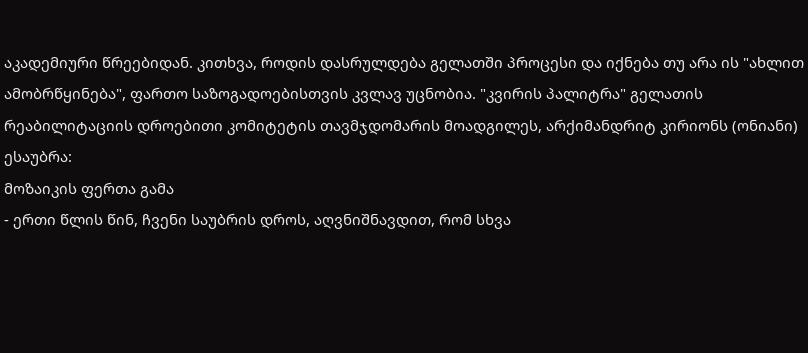აკადემიური წრეებიდან. კითხვა, როდის დასრულდება გელათში პროცესი და იქნება თუ არა ის "ახლით ამობრწყინება", ფართო საზოგადოებისთვის კვლავ უცნობია. "კვირის პალიტრა" გელათის რეაბილიტაციის დროებითი კომიტეტის თავმჯდომარის მოადგილეს, არქიმანდრიტ კირიონს (ონიანი) ესაუბრა:
მოზაიკის ფერთა გამა
- ერთი წლის წინ, ჩვენი საუბრის დროს, აღვნიშნავდით, რომ სხვა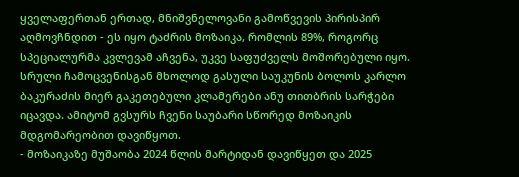ყველაფერთან ერთად, მნიშვნელოვანი გამოწვევის პირისპირ აღმოვჩნდით - ეს იყო ტაძრის მოზაიკა, რომლის 89%, როგორც სპეციალურმა კვლევამ აჩვენა, უკვე საფუძველს მოშორებული იყო. სრული ჩამოცვენისგან მხოლოდ გასული საუკუნის ბოლოს კარლო ბაკურაძის მიერ გაკეთებული კლამერები ანუ თითბრის სარჭები იცავდა. ამიტომ გვსურს ჩვენი საუბარი სწორედ მოზაიკის მდგომარეობით დავიწყოთ.
- მოზაიკაზე მუშაობა 2024 წლის მარტიდან დავიწყეთ და 2025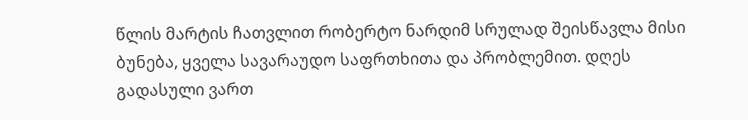წლის მარტის ჩათვლით რობერტო ნარდიმ სრულად შეისწავლა მისი ბუნება, ყველა სავარაუდო საფრთხითა და პრობლემით. დღეს გადასული ვართ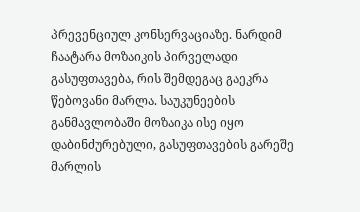პრევენციულ კონსერვაციაზე. ნარდიმ ჩაატარა მოზაიკის პირველადი გასუფთავება, რის შემდეგაც გაეკრა წებოვანი მარლა. საუკუნეების განმავლობაში მოზაიკა ისე იყო დაბინძურებული, გასუფთავების გარეშე მარლის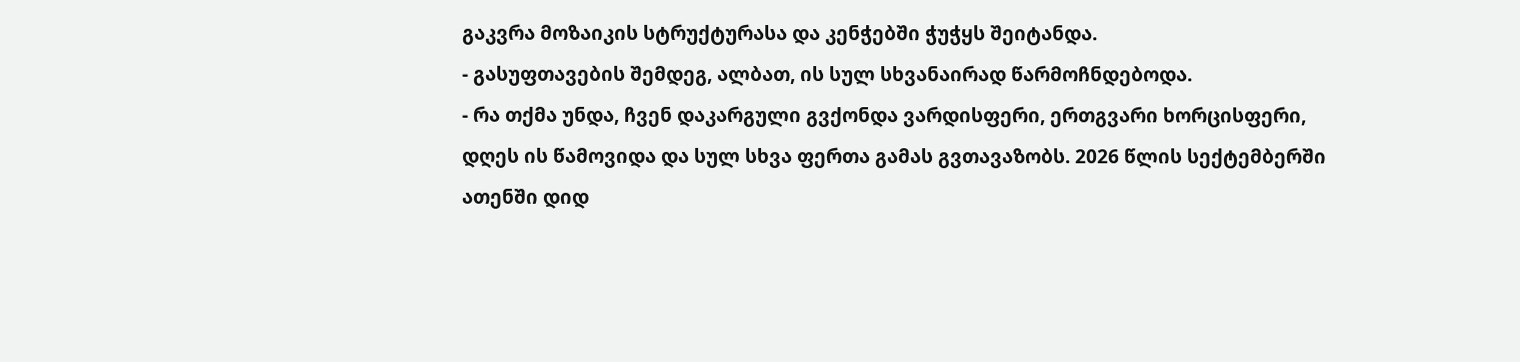გაკვრა მოზაიკის სტრუქტურასა და კენჭებში ჭუჭყს შეიტანდა.
- გასუფთავების შემდეგ, ალბათ, ის სულ სხვანაირად წარმოჩნდებოდა.
- რა თქმა უნდა, ჩვენ დაკარგული გვქონდა ვარდისფერი, ერთგვარი ხორცისფერი, დღეს ის წამოვიდა და სულ სხვა ფერთა გამას გვთავაზობს. 2026 წლის სექტემბერში ათენში დიდ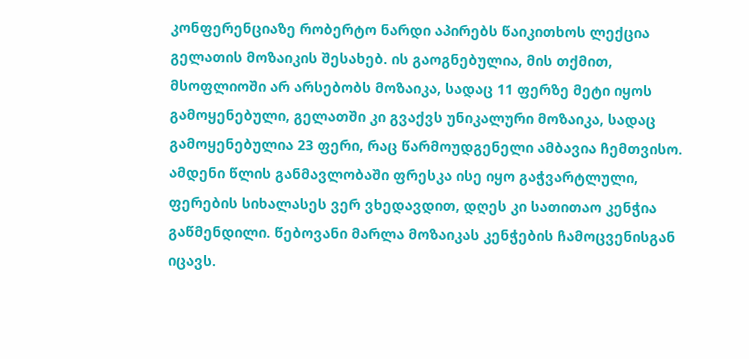კონფერენციაზე რობერტო ნარდი აპირებს წაიკითხოს ლექცია გელათის მოზაიკის შესახებ. ის გაოგნებულია, მის თქმით, მსოფლიოში არ არსებობს მოზაიკა, სადაც 11 ფერზე მეტი იყოს გამოყენებული, გელათში კი გვაქვს უნიკალური მოზაიკა, სადაც გამოყენებულია 23 ფერი, რაც წარმოუდგენელი ამბავია ჩემთვისო. ამდენი წლის განმავლობაში ფრესკა ისე იყო გაჭვარტლული, ფერების სიხალასეს ვერ ვხედავდით, დღეს კი სათითაო კენჭია გაწმენდილი. წებოვანი მარლა მოზაიკას კენჭების ჩამოცვენისგან იცავს.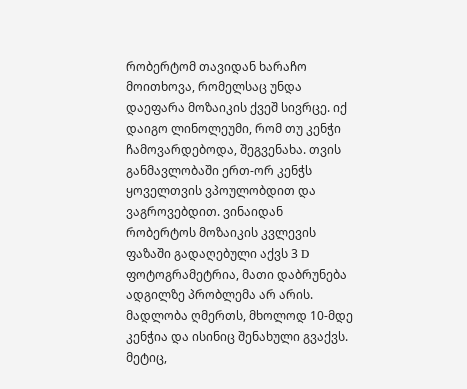რობერტომ თავიდან ხარაჩო მოითხოვა, რომელსაც უნდა დაეფარა მოზაიკის ქვეშ სივრცე. იქ დაიგო ლინოლეუმი, რომ თუ კენჭი ჩამოვარდებოდა, შეგვენახა. თვის განმავლობაში ერთ-ორ კენჭს ყოველთვის ვპოულობდით და ვაგროვებდით. ვინაიდან რობერტოს მოზაიკის კვლევის ფაზაში გადაღებული აქვს 3 D ფოტოგრამეტრია, მათი დაბრუნება ადგილზე პრობლემა არ არის. მადლობა ღმერთს, მხოლოდ 10-მდე კენჭია და ისინიც შენახული გვაქვს. მეტიც,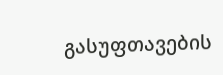გასუფთავების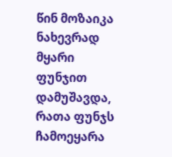წინ მოზაიკა ნახევრად მყარი ფუნჯით დამუშავდა, რათა ფუნჯს ჩამოეყარა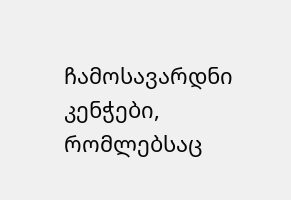ჩამოსავარდნი კენჭები, რომლებსაც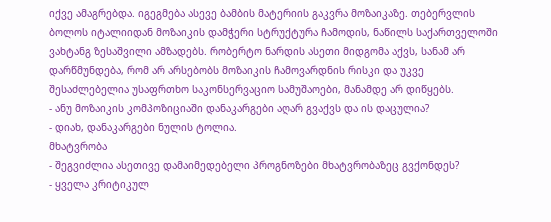იქვე ამაგრებდა. იგეგმება ასევე ბამბის მატერიის გაკვრა მოზაიკაზე. თებერვლის ბოლოს იტალიიდან მოზაიკის დამჭერი სტრუქტურა ჩამოდის, ნაწილს საქართველოში ვახტანგ ზესაშვილი ამზადებს. რობერტო ნარდის ასეთი მიდგომა აქვს, სანამ არ დარწმუნდება, რომ არ არსებობს მოზაიკის ჩამოვარდნის რისკი და უკვე შესაძლებელია უსაფრთხო საკონსერვაციო სამუშაოები, მანამდე არ დიწყებს.
- ანუ მოზაიკის კომპოზიციაში დანაკარგები აღარ გვაქვს და ის დაცულია?
- დიახ, დანაკარგები ნულის ტოლია.
მხატვრობა
- შეგვიძლია ასეთივე დამაიმედებელი პროგნოზები მხატვრობაზეც გვქონდეს?
- ყველა კრიტიკულ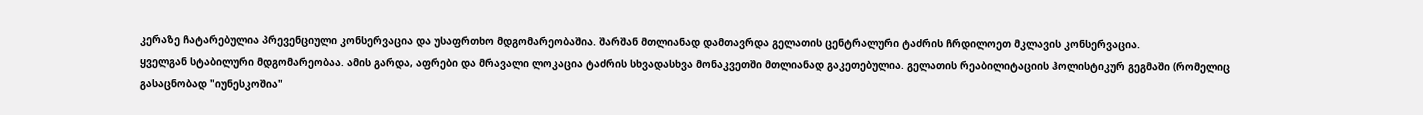კერაზე ჩატარებულია პრევენციული კონსერვაცია და უსაფრთხო მდგომარეობაშია. შარშან მთლიანად დამთავრდა გელათის ცენტრალური ტაძრის ჩრდილოეთ მკლავის კონსერვაცია.
ყველგან სტაბილური მდგომარეობაა. ამის გარდა, აფრები და მრავალი ლოკაცია ტაძრის სხვადასხვა მონაკვეთში მთლიანად გაკეთებულია. გელათის რეაბილიტაციის ჰოლისტიკურ გეგმაში (რომელიც გასაცნობად "იუნესკოშია"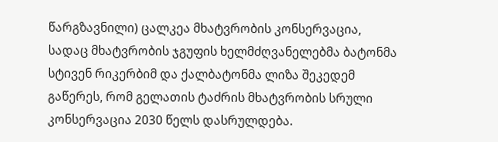წარგზავნილი) ცალკეა მხატვრობის კონსერვაცია, სადაც მხატვრობის ჯგუფის ხელმძღვანელებმა ბატონმა სტივენ რიკერბიმ და ქალბატონმა ლიზა შეკედემ გაწერეს, რომ გელათის ტაძრის მხატვრობის სრული კონსერვაცია 2030 წელს დასრულდება.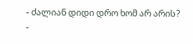- ძალიან დიდი დრო ხომ არ არის?
-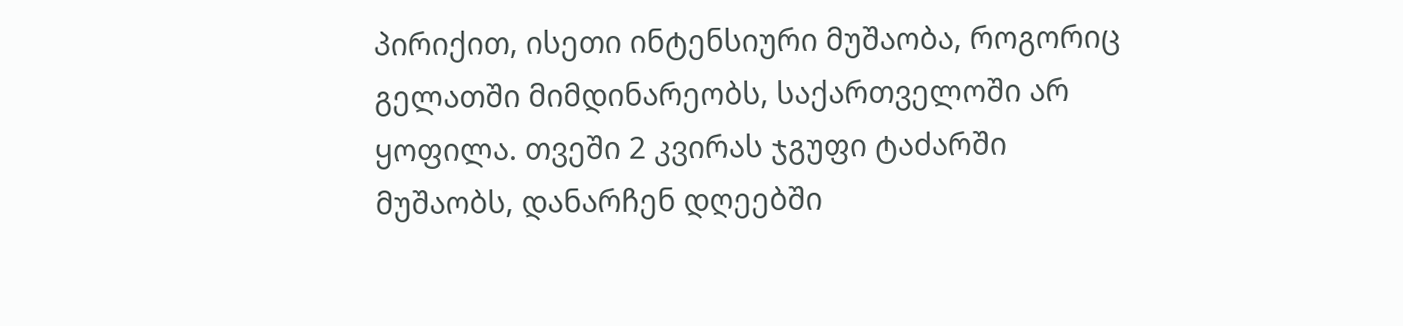პირიქით, ისეთი ინტენსიური მუშაობა, როგორიც გელათში მიმდინარეობს, საქართველოში არ ყოფილა. თვეში 2 კვირას ჯგუფი ტაძარში მუშაობს, დანარჩენ დღეებში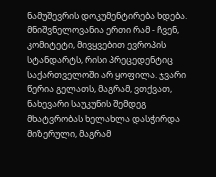ნამუშევრის დოკუმენტირება ხდება.
მნიშვნელოვანია ერთი რამ - ჩვენ, კომიტეტი, მივყვებით ევროპის სტანდარტს, რისი პრეცედენტიც საქართველოში არ ყოფილა. ჯვარი წერია გელათს, მაგრამ, ვთქვათ, ნახევარი საუკუნის შემდეგ მხატვრობას ხელახლა დასჭირდა მიზერული, მაგრამ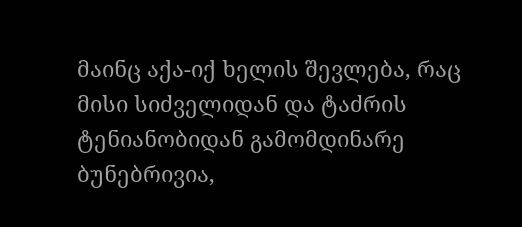მაინც აქა-იქ ხელის შევლება, რაც მისი სიძველიდან და ტაძრის ტენიანობიდან გამომდინარე ბუნებრივია,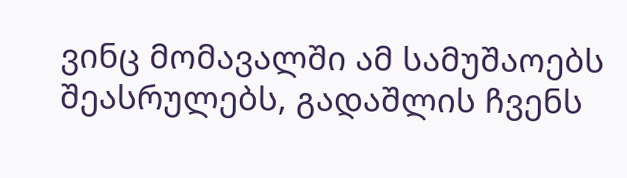ვინც მომავალში ამ სამუშაოებს შეასრულებს, გადაშლის ჩვენს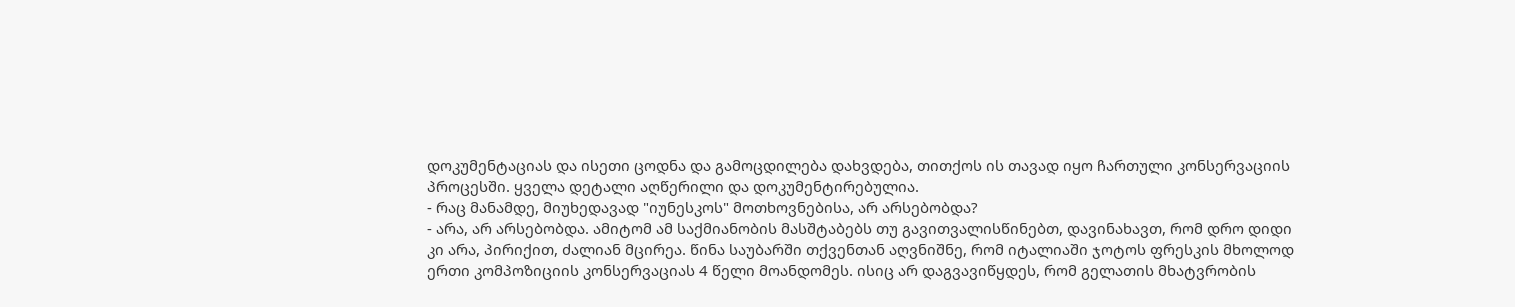დოკუმენტაციას და ისეთი ცოდნა და გამოცდილება დახვდება, თითქოს ის თავად იყო ჩართული კონსერვაციის პროცესში. ყველა დეტალი აღწერილი და დოკუმენტირებულია.
- რაც მანამდე, მიუხედავად "იუნესკოს" მოთხოვნებისა, არ არსებობდა?
- არა, არ არსებობდა. ამიტომ ამ საქმიანობის მასშტაბებს თუ გავითვალისწინებთ, დავინახავთ, რომ დრო დიდი კი არა, პირიქით, ძალიან მცირეა. წინა საუბარში თქვენთან აღვნიშნე, რომ იტალიაში ჯოტოს ფრესკის მხოლოდ ერთი კომპოზიციის კონსერვაციას 4 წელი მოანდომეს. ისიც არ დაგვავიწყდეს, რომ გელათის მხატვრობის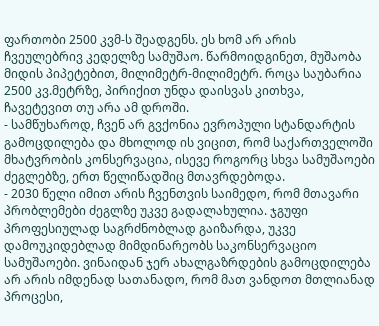ფართობი 2500 კვმ-ს შეადგენს. ეს ხომ არ არის ჩვეულებრივ კედელზე სამუშაო. წარმოიდგინეთ, მუშაობა მიდის პიპეტებით, მილიმეტრ-მილიმეტრ. როცა საუბარია 2500 კვ.მეტრზე, პირიქით უნდა დაისვას კითხვა, ჩავეტევით თუ არა ამ დროში.
- სამწუხაროდ, ჩვენ არ გვქონია ევროპული სტანდარტის გამოცდილება და მხოლოდ ის ვიცით, რომ საქართველოში მხატვრობის კონსერვაცია, ისევე როგორც სხვა სამუშაოები ძეგლებზე, ერთ წელიწადშიც მთავრდებოდა.
- 2030 წელი იმით არის ჩვენთვის საიმედო, რომ მთავარი პრობლემები ძეგლზე უკვე გადალახულია. ჯგუფი პროფესიულად საგრძნობლად გაიზარდა, უკვე დამოუკიდებლად მიმდინარეობს საკონსერვაციო სამუშაოები. ვინაიდან ჯერ ახალგაზრდების გამოცდილება არ არის იმდენად სათანადო, რომ მათ ვანდოთ მთლიანად პროცესი,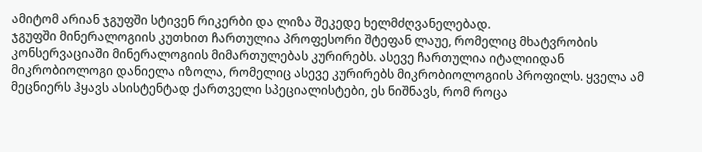ამიტომ არიან ჯგუფში სტივენ რიკერბი და ლიზა შეკედე ხელმძღვანელებად.
ჯგუფში მინერალოგიის კუთხით ჩართულია პროფესორი შტეფან ლაუე, რომელიც მხატვრობის კონსერვაციაში მინერალოგიის მიმართულებას კურირებს. ასევე ჩართულია იტალიიდან მიკრობიოლოგი დანიელა იზოლა, რომელიც ასევე კურირებს მიკრობიოლოგიის პროფილს. ყველა ამ მეცნიერს ჰყავს ასისტენტად ქართველი სპეციალისტები, ეს ნიშნავს, რომ როცა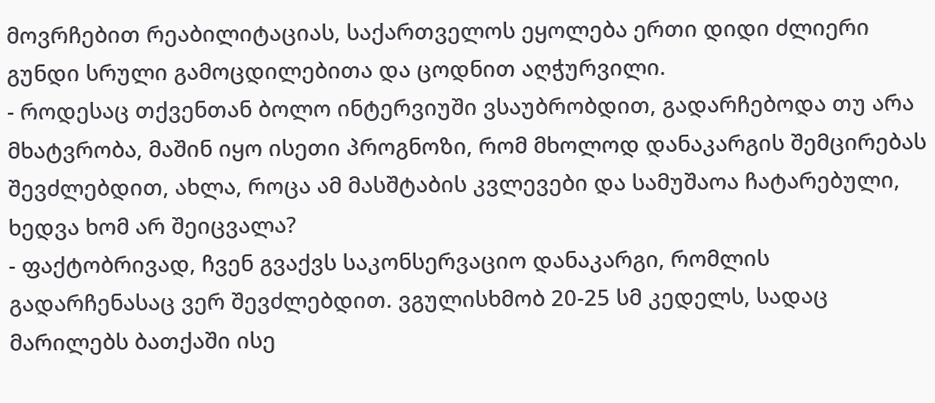მოვრჩებით რეაბილიტაციას, საქართველოს ეყოლება ერთი დიდი ძლიერი გუნდი სრული გამოცდილებითა და ცოდნით აღჭურვილი.
- როდესაც თქვენთან ბოლო ინტერვიუში ვსაუბრობდით, გადარჩებოდა თუ არა მხატვრობა, მაშინ იყო ისეთი პროგნოზი, რომ მხოლოდ დანაკარგის შემცირებას შევძლებდით, ახლა, როცა ამ მასშტაბის კვლევები და სამუშაოა ჩატარებული, ხედვა ხომ არ შეიცვალა?
- ფაქტობრივად, ჩვენ გვაქვს საკონსერვაციო დანაკარგი, რომლის გადარჩენასაც ვერ შევძლებდით. ვგულისხმობ 20-25 სმ კედელს, სადაც მარილებს ბათქაში ისე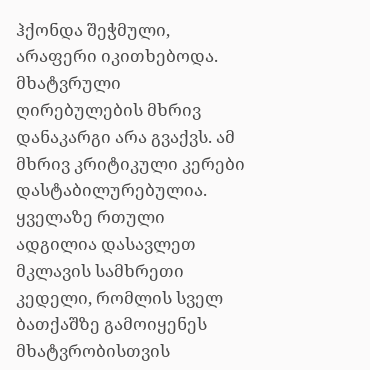ჰქონდა შეჭმული, არაფერი იკითხებოდა. მხატვრული ღირებულების მხრივ დანაკარგი არა გვაქვს. ამ მხრივ კრიტიკული კერები დასტაბილურებულია. ყველაზე რთული ადგილია დასავლეთ მკლავის სამხრეთი კედელი, რომლის სველ ბათქაშზე გამოიყენეს მხატვრობისთვის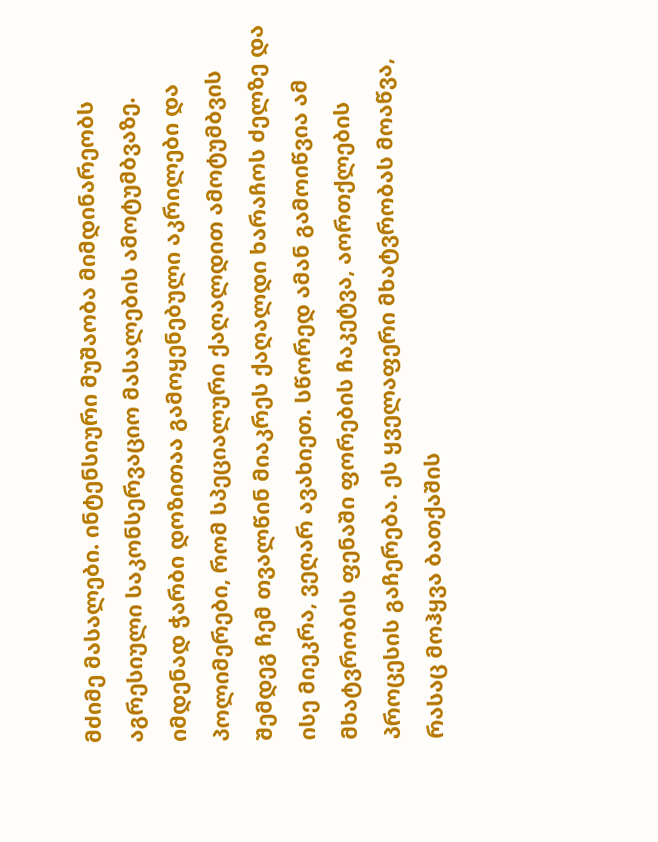მძიმე მასალები. ინტენსიური მუშაობა მიმდინარეობს აგრესიული საკონსერვაციო მასალების ამოტუმბვაზე. იმდენად ჭარბი დოზითაა გამოყენებული აკრილები და პოლიმერები, რომ სპეციალური ქაღალდით ამოტუმბვის შემდეგ ჩემ თვალწინ მიაკრეს ქაღალდი ხარაჩოს ძელზე და ისე მიეკრა, ვეღარ ავახიეთ. სწორედ ამან გამოიწვია ამ მხატვრობის ფენაში ფორების ჩაკეტვა, აორთქლების პროცესის გაჩერება. ეს ყველაფერი მხატვრობას მოაწვა, რასაც მოჰყვა ბათქაშის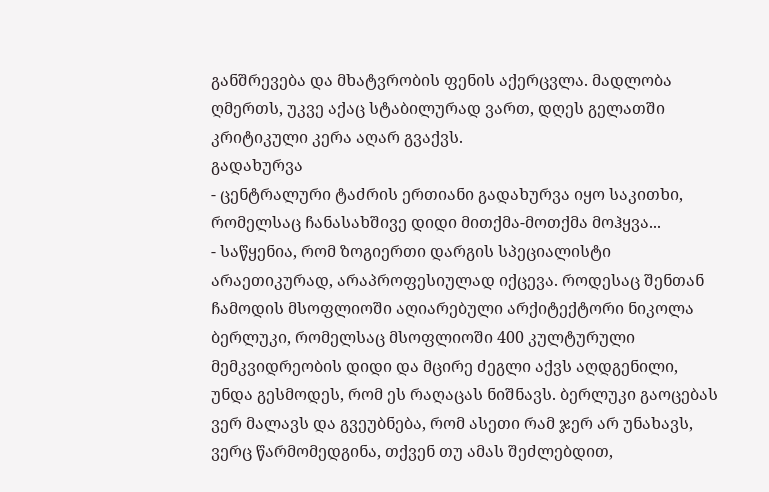განშრევება და მხატვრობის ფენის აქერცვლა. მადლობა ღმერთს, უკვე აქაც სტაბილურად ვართ, დღეს გელათში კრიტიკული კერა აღარ გვაქვს.
გადახურვა
- ცენტრალური ტაძრის ერთიანი გადახურვა იყო საკითხი, რომელსაც ჩანასახშივე დიდი მითქმა-მოთქმა მოჰყვა...
- საწყენია, რომ ზოგიერთი დარგის სპეციალისტი არაეთიკურად, არაპროფესიულად იქცევა. როდესაც შენთან ჩამოდის მსოფლიოში აღიარებული არქიტექტორი ნიკოლა ბერლუკი, რომელსაც მსოფლიოში 400 კულტურული მემკვიდრეობის დიდი და მცირე ძეგლი აქვს აღდგენილი, უნდა გესმოდეს, რომ ეს რაღაცას ნიშნავს. ბერლუკი გაოცებას ვერ მალავს და გვეუბნება, რომ ასეთი რამ ჯერ არ უნახავს, ვერც წარმომედგინა, თქვენ თუ ამას შეძლებდით,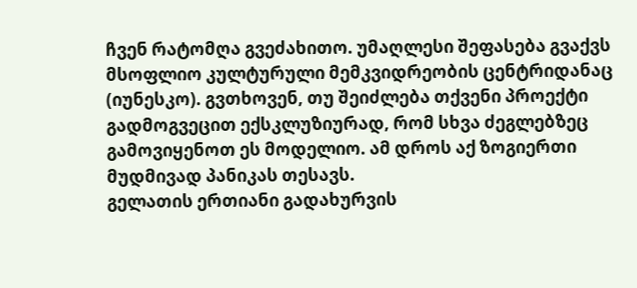ჩვენ რატომღა გვეძახითო. უმაღლესი შეფასება გვაქვს მსოფლიო კულტურული მემკვიდრეობის ცენტრიდანაც (იუნესკო). გვთხოვენ, თუ შეიძლება თქვენი პროექტი გადმოგვეცით ექსკლუზიურად, რომ სხვა ძეგლებზეც გამოვიყენოთ ეს მოდელიო. ამ დროს აქ ზოგიერთი მუდმივად პანიკას თესავს.
გელათის ერთიანი გადახურვის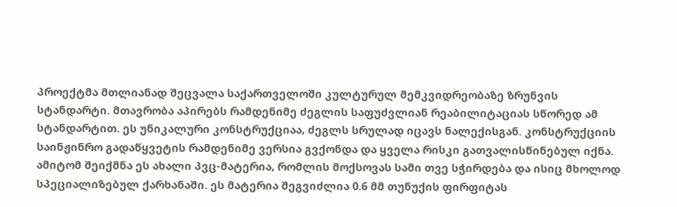პროექტმა მთლიანად შეცვალა საქართველოში კულტურულ მემკვიდრეობაზე ზრუნვის სტანდარტი. მთავრობა აპირებს რამდენიმე ძეგლის საფუძვლიან რეაბილიტაციას სწორედ ამ სტანდარტით. ეს უნიკალური კონსტრუქციაა, ძეგლს სრულად იცავს ნალექისგან. კონსტრუქციის საინჟინრო გადაწყვეტის რამდენიმე ვერსია გვქონდა და ყველა რისკი გათვალისწინებულ იქნა. ამიტომ შეიქმნა ეს ახალი პვც-მატერია, რომლის მოქსოვას სამი თვე სჭირდება და ისიც მხოლოდ სპეციალიზებულ ქარხანაში. ეს მატერია შეგვიძლია 0.6 მმ თუნუქის ფირფიტას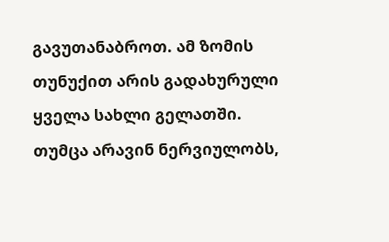გავუთანაბროთ. ამ ზომის თუნუქით არის გადახურული ყველა სახლი გელათში. თუმცა არავინ ნერვიულობს,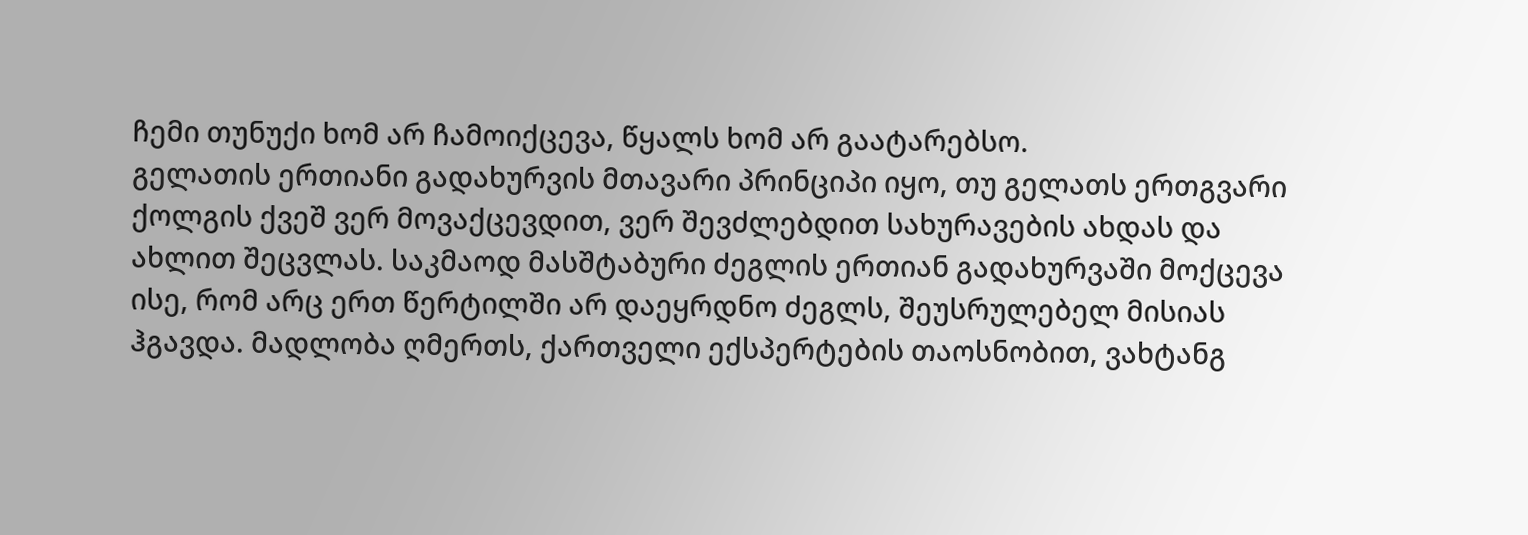ჩემი თუნუქი ხომ არ ჩამოიქცევა, წყალს ხომ არ გაატარებსო.
გელათის ერთიანი გადახურვის მთავარი პრინციპი იყო, თუ გელათს ერთგვარი ქოლგის ქვეშ ვერ მოვაქცევდით, ვერ შევძლებდით სახურავების ახდას და ახლით შეცვლას. საკმაოდ მასშტაბური ძეგლის ერთიან გადახურვაში მოქცევა ისე, რომ არც ერთ წერტილში არ დაეყრდნო ძეგლს, შეუსრულებელ მისიას ჰგავდა. მადლობა ღმერთს, ქართველი ექსპერტების თაოსნობით, ვახტანგ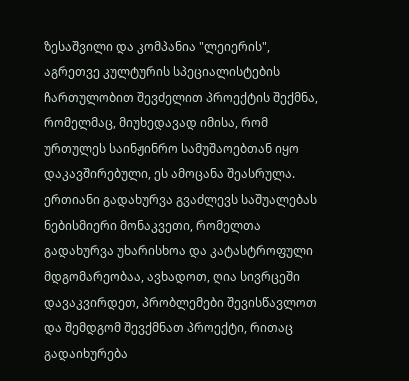ზესაშვილი და კომპანია "ლეიერის", აგრეთვე კულტურის სპეციალისტების ჩართულობით შევძელით პროექტის შექმნა, რომელმაც, მიუხედავად იმისა, რომ ურთულეს საინჟინრო სამუშაოებთან იყო დაკავშირებული, ეს ამოცანა შეასრულა. ერთიანი გადახურვა გვაძლევს საშუალებას ნებისმიერი მონაკვეთი, რომელთა გადახურვა უხარისხოა და კატასტროფული მდგომარეობაა, ავხადოთ, ღია სივრცეში დავაკვირდეთ, პრობლემები შევისწავლოთ და შემდგომ შევქმნათ პროექტი, რითაც გადაიხურება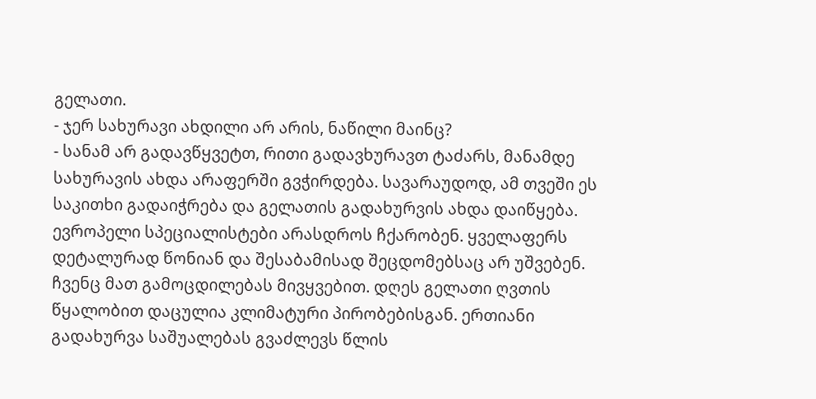გელათი.
- ჯერ სახურავი ახდილი არ არის, ნაწილი მაინც?
- სანამ არ გადავწყვეტთ, რითი გადავხურავთ ტაძარს, მანამდე სახურავის ახდა არაფერში გვჭირდება. სავარაუდოდ, ამ თვეში ეს საკითხი გადაიჭრება და გელათის გადახურვის ახდა დაიწყება. ევროპელი სპეციალისტები არასდროს ჩქარობენ. ყველაფერს დეტალურად წონიან და შესაბამისად შეცდომებსაც არ უშვებენ. ჩვენც მათ გამოცდილებას მივყვებით. დღეს გელათი ღვთის წყალობით დაცულია კლიმატური პირობებისგან. ერთიანი გადახურვა საშუალებას გვაძლევს წლის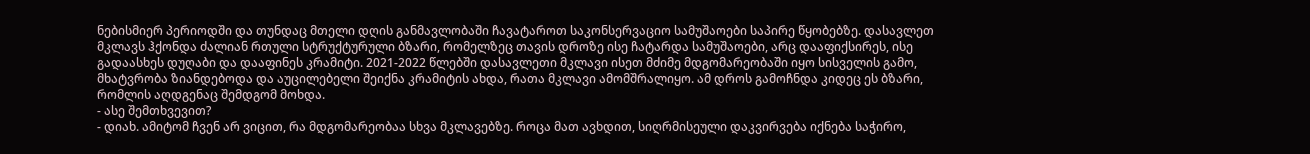ნებისმიერ პერიოდში და თუნდაც მთელი დღის განმავლობაში ჩავატაროთ საკონსერვაციო სამუშაოები საპირე წყობებზე. დასავლეთ მკლავს ჰქონდა ძალიან რთული სტრუქტურული ბზარი, რომელზეც თავის დროზე ისე ჩატარდა სამუშაოები, არც დააფიქსირეს, ისე გადაასხეს დუღაბი და დააფინეს კრამიტი. 2021-2022 წლებში დასავლეთი მკლავი ისეთ მძიმე მდგომარეობაში იყო სისველის გამო, მხატვრობა ზიანდებოდა და აუცილებელი შეიქნა კრამიტის ახდა, რათა მკლავი ამომშრალიყო. ამ დროს გამოჩნდა კიდეც ეს ბზარი, რომლის აღდგენაც შემდგომ მოხდა.
- ასე შემთხვევით?
- დიახ. ამიტომ ჩვენ არ ვიცით, რა მდგომარეობაა სხვა მკლავებზე. როცა მათ ავხდით, სიღრმისეული დაკვირვება იქნება საჭირო,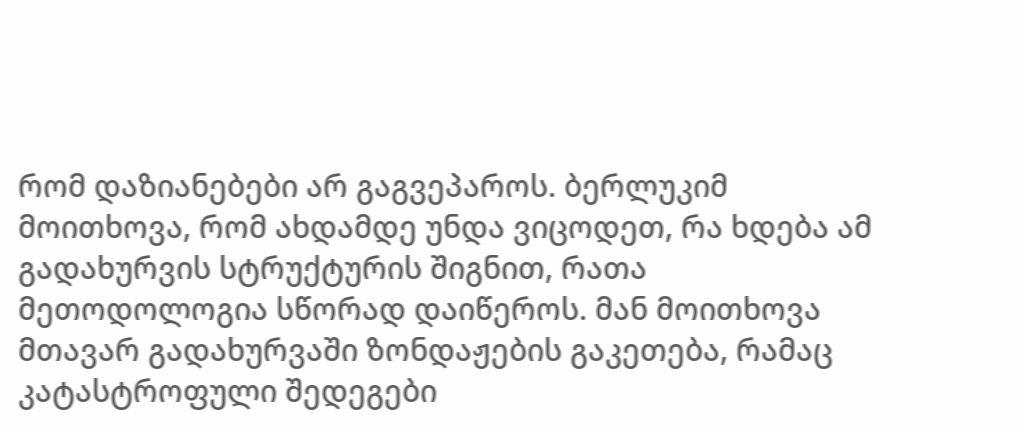რომ დაზიანებები არ გაგვეპაროს. ბერლუკიმ მოითხოვა, რომ ახდამდე უნდა ვიცოდეთ, რა ხდება ამ გადახურვის სტრუქტურის შიგნით, რათა მეთოდოლოგია სწორად დაიწეროს. მან მოითხოვა მთავარ გადახურვაში ზონდაჟების გაკეთება, რამაც კატასტროფული შედეგები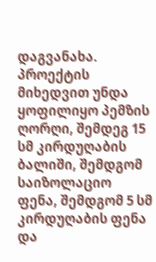დაგვანახა. პროექტის მიხედვით უნდა ყოფილიყო პემზის ღორღი, შემდეგ 15 სმ კირდუღაბის ბალიში, შემდგომ საიზოლაციო ფენა, შემდგომ 5 სმ კირდუღაბის ფენა და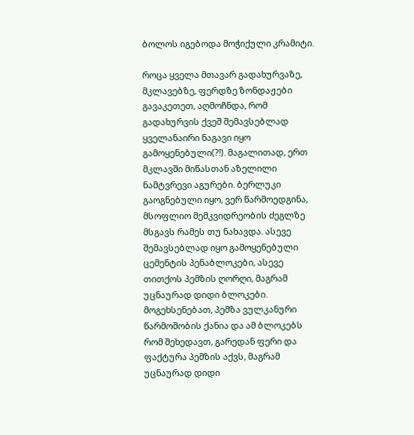ბოლოს იგებოდა მოჭიქული კრამიტი.

როცა ყველა მთავარ გადახურვაზე, მკლავებზე, ფერდზე ზონდაჟები გავაკეთეთ, აღმოჩნდა, რომ გადახურვის ქვეშ შემავსებლად ყველანაირი ნაგავი იყო გამოყენებული(?!). მაგალითად, ერთ მკლავში მიწასთან აზელილი ნამტვრევი აგურები. ბერლუკი გაოგნებული იყო, ვერ წარმოედგინა, მსოფლიო მემკვიდრეობის ძეგლზე მსგავს რამეს თუ ნახავდა. ასევე შემავსებლად იყო გამოყენებული ცემენტის პენაბლოკები, ასევე თითქოს პემზის ღორღი, მაგრამ უცნაურად დიდი ბლოკები. მოგეხსენებათ, პემზა ვულკანური წარმოშობის ქანია და ამ ბლოკებს რომ შეხედავთ, გარედან ფერი და ფაქტურა პემზის აქვს, მაგრამ უცნაურად დიდი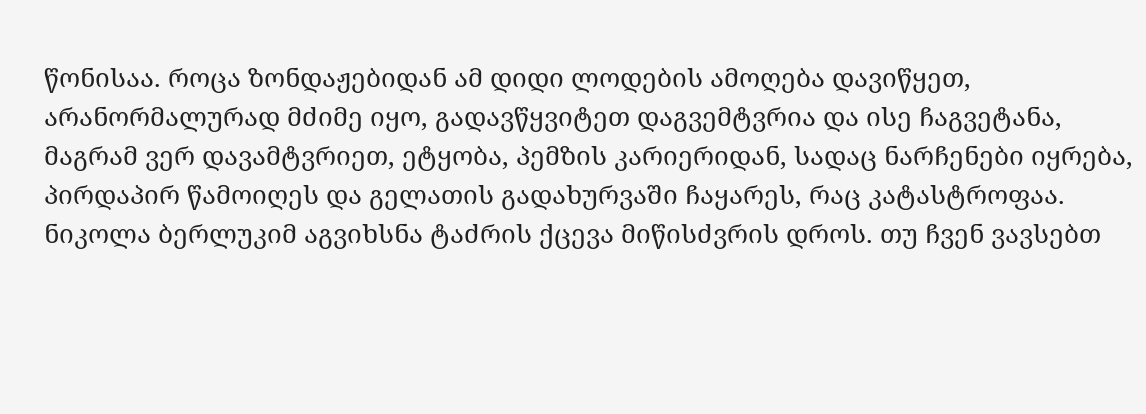წონისაა. როცა ზონდაჟებიდან ამ დიდი ლოდების ამოღება დავიწყეთ, არანორმალურად მძიმე იყო, გადავწყვიტეთ დაგვემტვრია და ისე ჩაგვეტანა, მაგრამ ვერ დავამტვრიეთ, ეტყობა, პემზის კარიერიდან, სადაც ნარჩენები იყრება, პირდაპირ წამოიღეს და გელათის გადახურვაში ჩაყარეს, რაც კატასტროფაა. ნიკოლა ბერლუკიმ აგვიხსნა ტაძრის ქცევა მიწისძვრის დროს. თუ ჩვენ ვავსებთ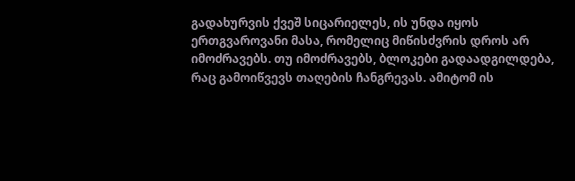გადახურვის ქვეშ სიცარიელეს, ის უნდა იყოს ერთგვაროვანი მასა, რომელიც მიწისძვრის დროს არ იმოძრავებს. თუ იმოძრავებს, ბლოკები გადაადგილდება, რაც გამოიწვევს თაღების ჩანგრევას. ამიტომ ის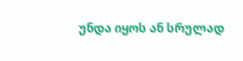უნდა იყოს ან სრულად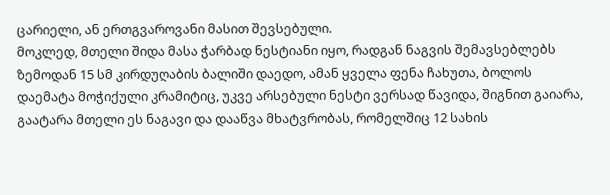ცარიელი, ან ერთგვაროვანი მასით შევსებული.
მოკლედ, მთელი შიდა მასა ჭარბად ნესტიანი იყო, რადგან ნაგვის შემავსებლებს ზემოდან 15 სმ კირდუღაბის ბალიში დაედო, ამან ყველა ფენა ჩახუთა, ბოლოს დაემატა მოჭიქული კრამიტიც, უკვე არსებული ნესტი ვერსად წავიდა, შიგნით გაიარა, გაატარა მთელი ეს ნაგავი და დააწვა მხატვრობას, რომელშიც 12 სახის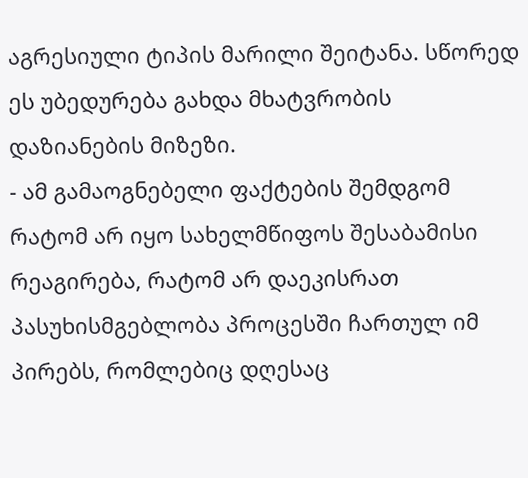აგრესიული ტიპის მარილი შეიტანა. სწორედ ეს უბედურება გახდა მხატვრობის დაზიანების მიზეზი.
- ამ გამაოგნებელი ფაქტების შემდგომ რატომ არ იყო სახელმწიფოს შესაბამისი რეაგირება, რატომ არ დაეკისრათ პასუხისმგებლობა პროცესში ჩართულ იმ პირებს, რომლებიც დღესაც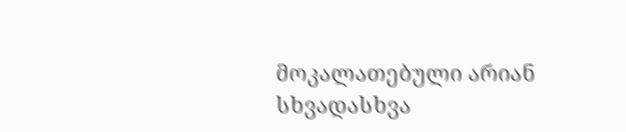მოკალათებული არიან სხვადასხვა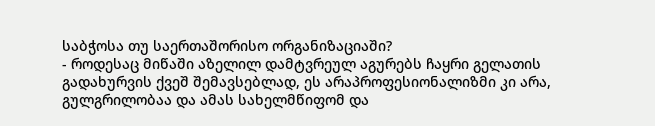საბჭოსა თუ საერთაშორისო ორგანიზაციაში?
- როდესაც მიწაში აზელილ დამტვრეულ აგურებს ჩაყრი გელათის გადახურვის ქვეშ შემავსებლად, ეს არაპროფესიონალიზმი კი არა, გულგრილობაა და ამას სახელმწიფომ და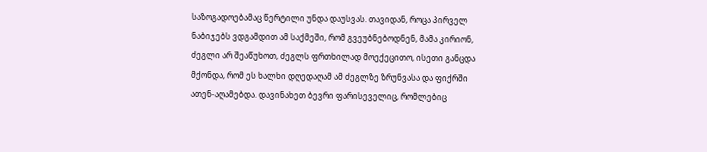საზოგადოებამაც წერტილი უნდა დაუსვას. თავიდან, როცა პირველ ნაბიჯებს ვდგამდით ამ საქმეში, რომ გვეუბნებოდნენ, მამა კირიონ, ძეგლი არ შეაწუხოთ, ძეგლს ფრთხილად მოექეცითო, ისეთი განცდა მქონდა, რომ ეს ხალხი დღედაღამ ამ ძეგლზე ზრუნვასა და ფიქრში ათენ-აღამებდა. დავინახეთ ბევრი ფარისეველიც, რომლებიც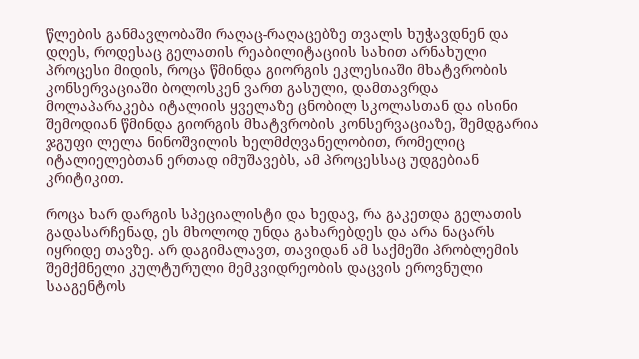წლების განმავლობაში რაღაც-რაღაცებზე თვალს ხუჭავდნენ და დღეს, როდესაც გელათის რეაბილიტაციის სახით არნახული პროცესი მიდის, როცა წმინდა გიორგის ეკლესიაში მხატვრობის კონსერვაციაში ბოლოსკენ ვართ გასული, დამთავრდა მოლაპარაკება იტალიის ყველაზე ცნობილ სკოლასთან და ისინი შემოდიან წმინდა გიორგის მხატვრობის კონსერვაციაზე, შემდგარია ჯგუფი ლელა ნინოშვილის ხელმძღვანელობით, რომელიც იტალიელებთან ერთად იმუშავებს, ამ პროცესსაც უდგებიან კრიტიკით.

როცა ხარ დარგის სპეციალისტი და ხედავ, რა გაკეთდა გელათის გადასარჩენად, ეს მხოლოდ უნდა გახარებდეს და არა ნაცარს იყრიდე თავზე. არ დაგიმალავთ, თავიდან ამ საქმეში პრობლემის შემქმნელი კულტურული მემკვიდრეობის დაცვის ეროვნული სააგენტოს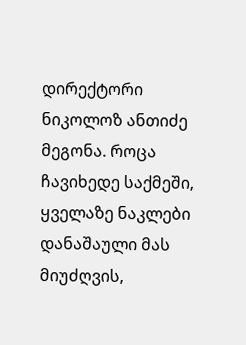დირექტორი ნიკოლოზ ანთიძე მეგონა. როცა ჩავიხედე საქმეში, ყველაზე ნაკლები დანაშაული მას მიუძღვის,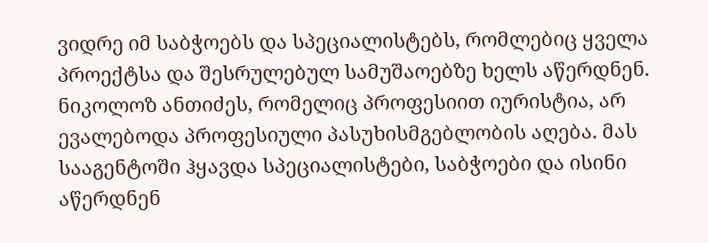ვიდრე იმ საბჭოებს და სპეციალისტებს, რომლებიც ყველა პროექტსა და შესრულებულ სამუშაოებზე ხელს აწერდნენ. ნიკოლოზ ანთიძეს, რომელიც პროფესიით იურისტია, არ ევალებოდა პროფესიული პასუხისმგებლობის აღება. მას სააგენტოში ჰყავდა სპეციალისტები, საბჭოები და ისინი აწერდნენ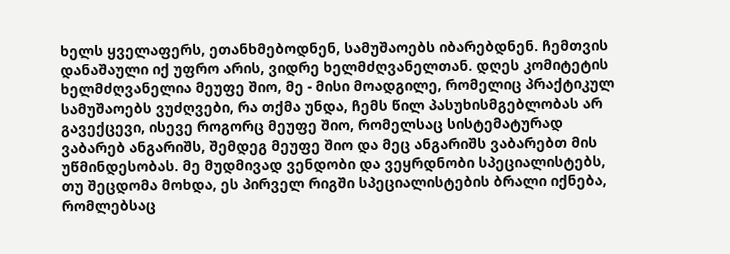ხელს ყველაფერს, ეთანხმებოდნენ, სამუშაოებს იბარებდნენ. ჩემთვის დანაშაული იქ უფრო არის, ვიდრე ხელმძღვანელთან. დღეს კომიტეტის ხელმძღვანელია მეუფე შიო, მე - მისი მოადგილე, რომელიც პრაქტიკულ სამუშაოებს ვუძღვები, რა თქმა უნდა, ჩემს წილ პასუხისმგებლობას არ გავექცევი, ისევე როგორც მეუფე შიო, რომელსაც სისტემატურად ვაბარებ ანგარიშს, შემდეგ მეუფე შიო და მეც ანგარიშს ვაბარებთ მის უწმინდესობას. მე მუდმივად ვენდობი და ვეყრდნობი სპეციალისტებს, თუ შეცდომა მოხდა, ეს პირველ რიგში სპეციალისტების ბრალი იქნება, რომლებსაც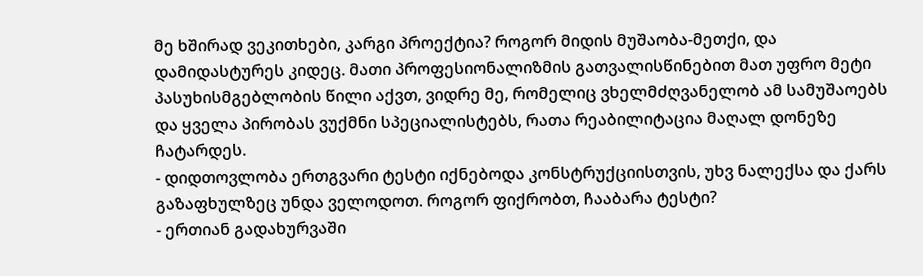მე ხშირად ვეკითხები, კარგი პროექტია? როგორ მიდის მუშაობა-მეთქი, და დამიდასტურეს კიდეც. მათი პროფესიონალიზმის გათვალისწინებით მათ უფრო მეტი პასუხისმგებლობის წილი აქვთ, ვიდრე მე, რომელიც ვხელმძღვანელობ ამ სამუშაოებს და ყველა პირობას ვუქმნი სპეციალისტებს, რათა რეაბილიტაცია მაღალ დონეზე ჩატარდეს.
- დიდთოვლობა ერთგვარი ტესტი იქნებოდა კონსტრუქციისთვის, უხვ ნალექსა და ქარს გაზაფხულზეც უნდა ველოდოთ. როგორ ფიქრობთ, ჩააბარა ტესტი?
- ერთიან გადახურვაში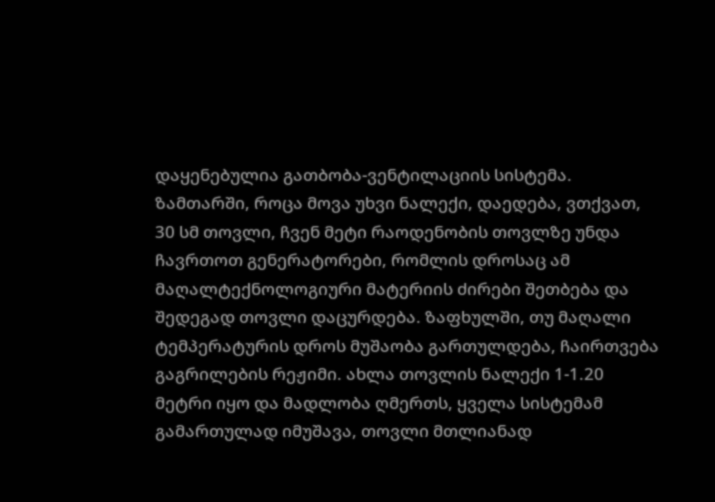დაყენებულია გათბობა-ვენტილაციის სისტემა. ზამთარში, როცა მოვა უხვი ნალექი, დაედება, ვთქვათ, 30 სმ თოვლი, ჩვენ მეტი რაოდენობის თოვლზე უნდა ჩავრთოთ გენერატორები, რომლის დროსაც ამ მაღალტექნოლოგიური მატერიის ძირები შეთბება და შედეგად თოვლი დაცურდება. ზაფხულში, თუ მაღალი ტემპერატურის დროს მუშაობა გართულდება, ჩაირთვება გაგრილების რეჟიმი. ახლა თოვლის ნალექი 1-1.20 მეტრი იყო და მადლობა ღმერთს, ყველა სისტემამ გამართულად იმუშავა, თოვლი მთლიანად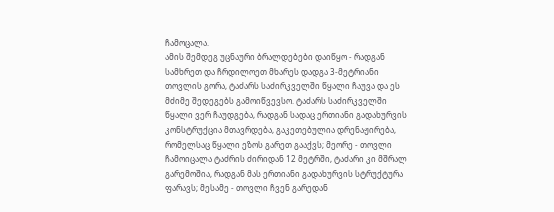ჩამოცალა.
ამის შემდეგ უცნაური ბრალდებები დაიწყო - რადგან სამხრეთ და ჩრდილოეთ მხარეს დადგა 3-მეტრიანი თოვლის გორა, ტაძარს საძირკველში წყალი ჩაუვა და ეს მძიმე შედეგებს გამოიწვევსო. ტაძარს საძირკველში წყალი ვერ ჩაუდგება, რადგან სადაც ერთიანი გადახურვის კონსტრუქცია მთავრდება, გაკეთებულია დრენაჟირება, რომელსაც წყალი ეზოს გარეთ გააქვს; მეორე - თოვლი ჩამოიცალა ტაძრის ძირიდან 12 მეტრში, ტაძარი კი მშრალ გარემოშია, რადგან მას ერთიანი გადახურვის სტრუქტურა ფარავს; მესამე - თოვლი ჩვენ გარედან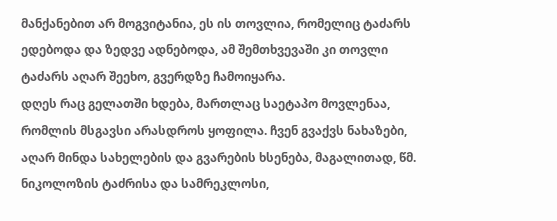მანქანებით არ მოგვიტანია, ეს ის თოვლია, რომელიც ტაძარს ედებოდა და ზედვე ადნებოდა, ამ შემთხვევაში კი თოვლი ტაძარს აღარ შეეხო, გვერდზე ჩამოიყარა.
დღეს რაც გელათში ხდება, მართლაც საეტაპო მოვლენაა, რომლის მსგავსი არასდროს ყოფილა. ჩვენ გვაქვს ნახაზები, აღარ მინდა სახელების და გვარების ხსენება, მაგალითად, წმ. ნიკოლოზის ტაძრისა და სამრეკლოსი,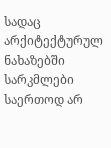სადაც არქიტექტურულ ნახაზებში სარკმლები საერთოდ არ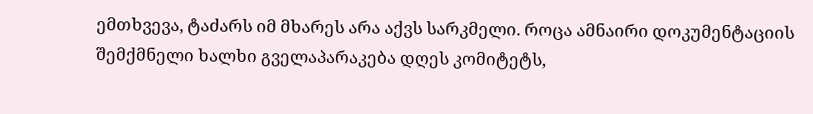ემთხვევა, ტაძარს იმ მხარეს არა აქვს სარკმელი. როცა ამნაირი დოკუმენტაციის შემქმნელი ხალხი გველაპარაკება დღეს კომიტეტს,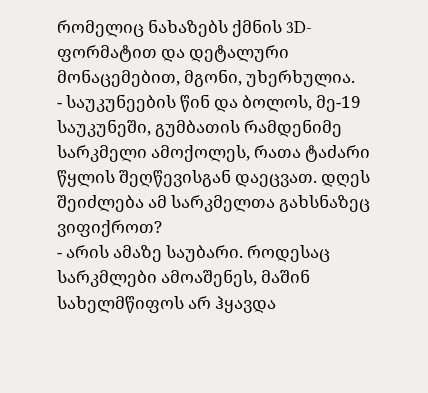რომელიც ნახაზებს ქმნის 3D-ფორმატით და დეტალური მონაცემებით, მგონი, უხერხულია.
- საუკუნეების წინ და ბოლოს, მე-19 საუკუნეში, გუმბათის რამდენიმე სარკმელი ამოქოლეს, რათა ტაძარი წყლის შეღწევისგან დაეცვათ. დღეს შეიძლება ამ სარკმელთა გახსნაზეც ვიფიქროთ?
- არის ამაზე საუბარი. როდესაც სარკმლები ამოაშენეს, მაშინ სახელმწიფოს არ ჰყავდა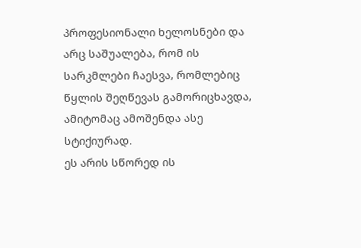პროფესიონალი ხელოსნები და არც საშუალება, რომ ის სარკმლები ჩაესვა, რომლებიც წყლის შეღწევას გამორიცხავდა, ამიტომაც ამოშენდა ასე სტიქიურად.
ეს არის სწორედ ის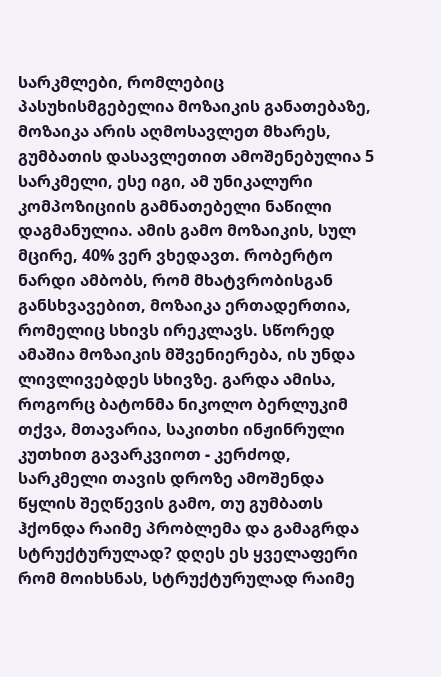სარკმლები, რომლებიც პასუხისმგებელია მოზაიკის განათებაზე, მოზაიკა არის აღმოსავლეთ მხარეს, გუმბათის დასავლეთით ამოშენებულია 5 სარკმელი, ესე იგი, ამ უნიკალური კომპოზიციის გამნათებელი ნაწილი დაგმანულია. ამის გამო მოზაიკის, სულ მცირე, 40% ვერ ვხედავთ. რობერტო ნარდი ამბობს, რომ მხატვრობისგან განსხვავებით, მოზაიკა ერთადერთია, რომელიც სხივს ირეკლავს. სწორედ ამაშია მოზაიკის მშვენიერება, ის უნდა ლივლივებდეს სხივზე. გარდა ამისა, როგორც ბატონმა ნიკოლო ბერლუკიმ თქვა, მთავარია, საკითხი ინჟინრული კუთხით გავარკვიოთ - კერძოდ, სარკმელი თავის დროზე ამოშენდა წყლის შეღწევის გამო, თუ გუმბათს ჰქონდა რაიმე პრობლემა და გამაგრდა სტრუქტურულად? დღეს ეს ყველაფერი რომ მოიხსნას, სტრუქტურულად რაიმე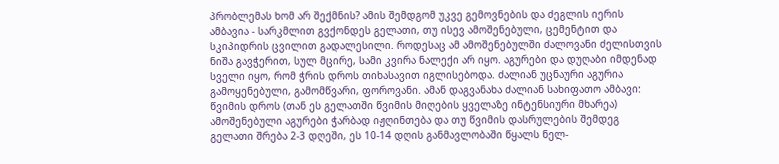პრობლემას ხომ არ შექმნის? ამის შემდგომ უკვე გემოვნების და ძეგლის იერის ამბავია - სარკმლით გვქონდეს გელათი, თუ ისევ ამოშენებული, ცემენტით და სკიპიდრის ცვილით გადალესილი. როდესაც ამ ამოშენებულში ძალოვანი ძელისთვის ნიშა გავჭერით, სულ მცირე, სამი კვირა ნალექი არ იყო. აგურები და დუღაბი იმდენად სველი იყო, რომ ჭრის დროს თიხასავით იგლისებოდა. ძალიან უცნაური აგურია გამოყენებული, გამომწვარი, ფოროვანი. ამან დაგვანახა ძალიან სახიფათო ამბავი: წვიმის დროს (თან ეს გელათში წვიმის მიღების ყველაზე ინტენსიური მხარეა) ამოშენებული აგურები ჭარბად იჟღინთება და თუ წვიმის დასრულების შემდეგ გელათი შრება 2-3 დღეში, ეს 10-14 დღის განმავლობაში წყალს ნელ-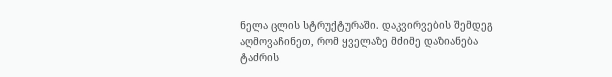ნელა ცლის სტრუქტურაში. დაკვირვების შემდეგ აღმოვაჩინეთ, რომ ყველაზე მძიმე დაზიანება ტაძრის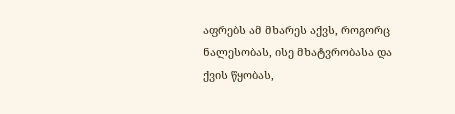აფრებს ამ მხარეს აქვს, როგორც ნალესობას, ისე მხატვრობასა და ქვის წყობას,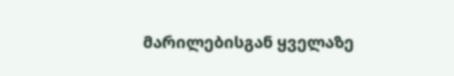მარილებისგან ყველაზე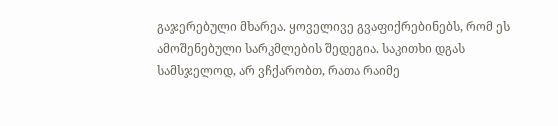გაჯერებული მხარეა. ყოველივე გვაფიქრებინებს, რომ ეს ამოშენებული სარკმლების შედეგია. საკითხი დგას სამსჯელოდ, არ ვჩქარობთ, რათა რაიმე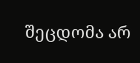შეცდომა არ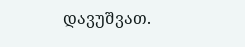დავუშვათ.